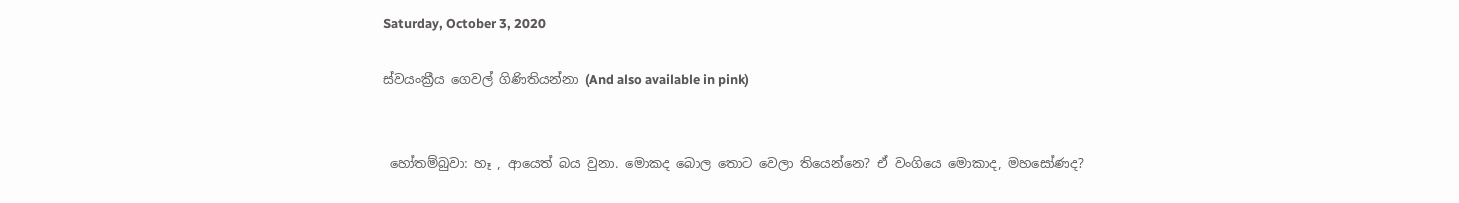Saturday, October 3, 2020

ස්වයංක්‍රීය ගෙවල් ගිණිතියන්නා (And also available in pink)


 හෝතම්බුවා: හෑ , ආයෙත් බය වුනා. මොකද බොල තොට වෙලා තියෙන්නෙ? ඒ වංගියෙ මොකාද, මහසෝණද?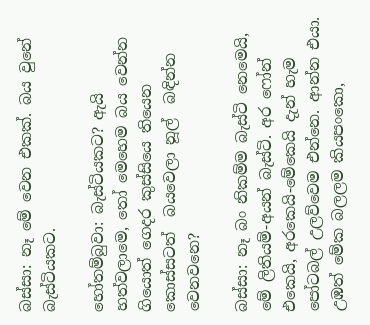බස්සා: නෑ මේ වෙන එකක්. බය වුනේ බැස්ටියකට.

හෝතම්බුවා: බැස්ටියකට? ඇයි හත්වලාමෙ, තෝ මෙහෙම බය වෙන්න ගියොත් ගෙදර කුස්සියෙ තියෙන කොස්සටත්  බයවෙලා නූල්  බඳින්න වෙනවනෙ?

බස්සා: නෑ බං නිකම්ම බැස්ටි නෙමෙයි, මේ ලිතියම්-අයන් බැස්ටි. අර ෆෝන් එකෙයි, අරකෙයි-මේකෙයි දැන් හැම පෝටබල් උලව්වෙම එන්නෙ. ආන්න එයා. උඹත් මේක බලලම කියපංකො,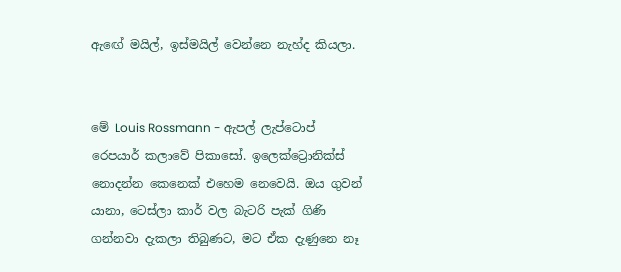ඇඟේ මයිල්, ඉස්මයිල් වෙන්නෙ නැහ්ද කියලා.


මේ Louis Rossmann - ඇපල් ලැප්ටොප් රෙපයාර් කලාවේ පිකාසෝ. ඉලෙක්ට්‍රොනික්ස් නොදන්න කෙනෙක් එහෙම නෙවෙයි. ඔය ගුවන්‍ යානා, ටෙස්ලා කාර් වල බැටරි පැක් ගිණි ගන්නවා දැකලා තිබුණට, මට ඒක දැණුනෙ නෑ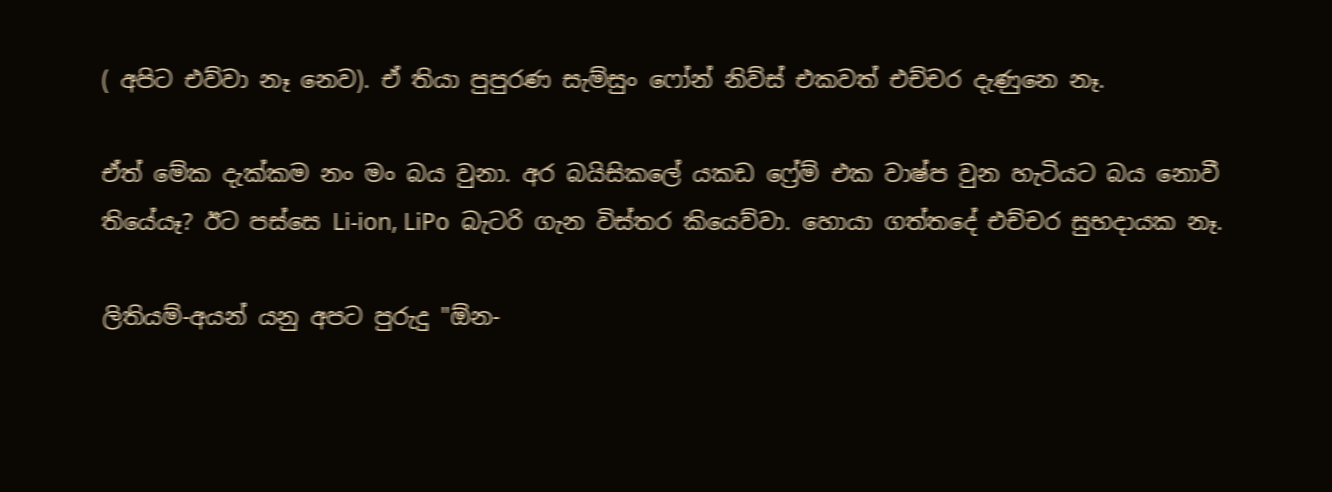( අපිට එව්වා නෑ නෙව). ඒ තියා පුපුරණ සැම්සුං ෆෝන් නිව්ස් එකවත් එච්චර දැණුනෙ නෑ.

ඒත් මේක දැක්කම නං මං බය වුනා. අර බයිසිකලේ යකඩ ෆ්‍රේම් එක වාෂ්ප වුන හැටියට බය නොවී තියේයෑ? ඊට පස්සෙ Li-ion, LiPo  බැටරි ගැන විස්තර කියෙව්වා. හොයා ගත්තදේ එච්චර සුභදායක නෑ.

ලිතියම්-අයන් යනු අපට පුරුදු "ඕන-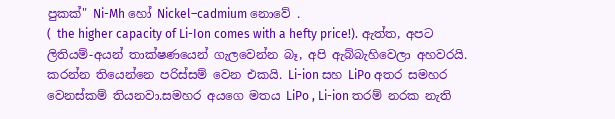පුකක්" Ni-Mh හෝ Nickel–cadmium නොවේ .
(  the higher capacity of Li-Ion comes with a hefty price!). ඇත්ත, අපට ලිතියම්-අයන් තාක්ෂණයෙන් ගැලවෙන්න බෑ, අපි ඇබ්බැහිවෙලා අහවරයි. කරන්න තියෙන්නෙ පරිස්සම් වෙන එකයි. Li-ion සහ LiPo අතර සමහර වෙනස්කම් තියනවා.සමහර අයගෙ මතය LiPo , Li-ion තරම් නරක නැති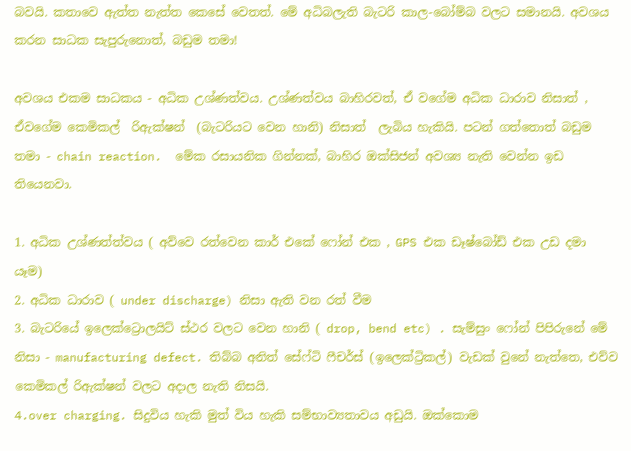බවයි. කතාවෙ ඇත්ත නැත්ත කෙසේ වෙතත්. මේ අධිබලැති බැටරි කාල-බෝම්බ වලට සමානයි. අවශය කරන සාධක සැපුරුනොත්, බඩුම තමා!

අවශය එකම සාධකය - අධික උශ්ණත්වය. උශ්ණත්වය බාහිරවත්, ඒ වගේම අධික ධාරාව නිසාත් , ඒවගේම කෙමිකල්  රිඇක්ෂන්  (බැටරියට වෙන හානි) නිසාත්  ලැබිය හැකියි. පටන් ගත්තොත් බඩුම තමා - chain reaction.  මේක රසායනික ගින්නක්, බාහිර ඔක්සිජන් අවශ්‍ය නැති වෙන්න ඉඩ තියෙනවා.

1. අධික උශ්ණත්ත්වය ( අව්වෙ රත්වෙන කාර් එකේ ෆෝන් එක , GPS එක ඩෑෂ්බෝඩ් එක උඩ දමා යෑම)
2. අධික ධාරාව ( under discharge) නිසා ඇති වන රත් වීම
3. බැටරියේ ඉලෙක්ට්‍රොලයිට් ස්ථර වලට වෙන හානි ( drop, bend etc) . සැම්සුං ෆෝන් පිපිරුනේ මේ නිසා - manufacturing defect. තිබ්බ අනිත් සේෆ්ටි ෆීචර්ස් (ඉලෙක්ට්‍රිකල්) වැඩක් වුනේ නැත්තෙ, එව්ව කෙමිකල් රිඇක්ෂන් වලට අදාල නැති නිසයි.
4.over charging. සිදුවිය හැකි මුත් විය හැකි සම්භාව්‍යතාවය අඩුයි. ඔක්කොම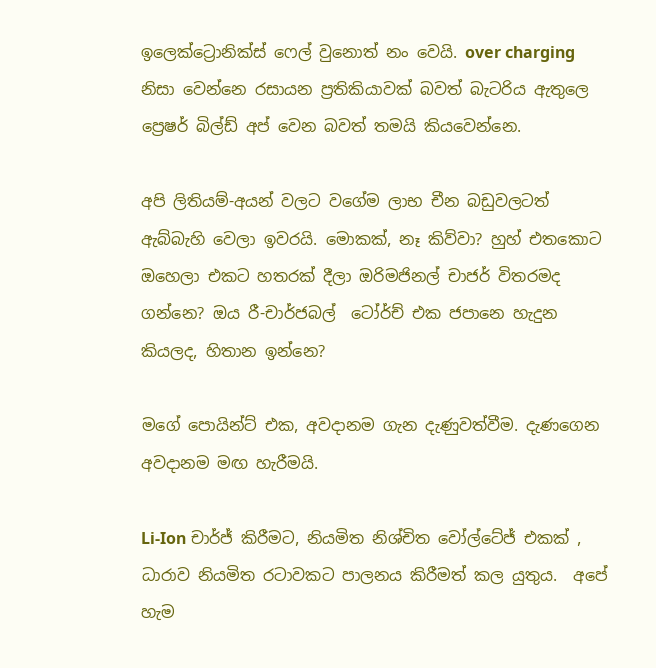ඉලෙක්ට්‍රොනික්ස් ෆෙල් වුනොත් නං වෙයි. over charging නිසා වෙන්නෙ රසායන ප්‍රතිකියාවක් බවත් බැටරිය ඇතුලෙ ප්‍රෙෂර් බිල්ඩ් අප් වෙන බවත් තමයි කියවෙන්නෙ.

අපි ලිතියම්-අයන් වලට වගේම ලාභ චීන බඩුවලටත් ඇබ්බැහි වෙලා ඉවරයි. මොකක්, නෑ කිව්වා? හුහ් එතකොට ඔහෙලා එකට හතරක් දීලා ඔරිමජිනල් චාජර් විතරමද ගන්නෙ? ඔය රී-චාර්ජබල්  ටෝර්ච් එක ජපානෙ හැදුන කියලද, හිතාන ඉන්නෙ?

මගේ පොයින්ට් එක, අවදානම ගැන දැණුවත්වීම. දැණගෙන අවදානම මඟ හැරීමයි.

Li-Ion චාර්ජ් කිරීමට, නියමිත නිශ්චිත වෝල්ටේජ් එකක් , ධාරාව නියමිත රටාවකට පාලනය කිරීමත් කල යුතුය.  අපේ හැම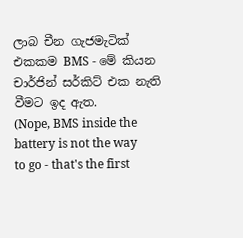ලාබ චීන ගැජමැටික් එකකම BMS - මේ කියන චාර්ජින් සර්කිට් එක නැති වීමට ඉද ඇත.
(Nope, BMS inside the battery is not the way to go - that's the first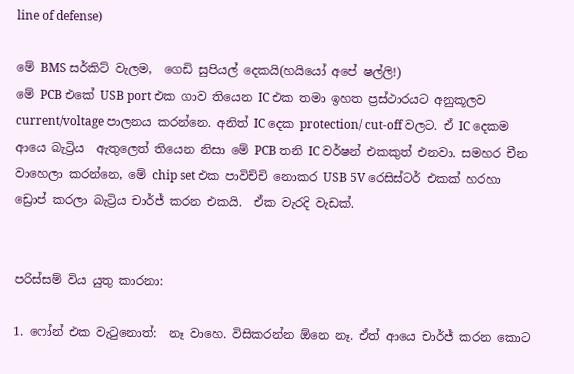line of defense)

මේ BMS සර්කිට් වැලම,  ගෙඩි සුපියල් දෙකයි(හයියෝ අපේ ෂල්ලි!)
මේ PCB එකේ USB port එක ගාව තියෙන IC එක තමා ඉහත ප්‍රස්ථාරයට අනුකූලව current/voltage පාලනය කරන්නෙ. අනිත් IC දෙක protection/ cut-off වලට. ඒ IC දෙකම ආයෙ බැට්‍රිය  ඇතුලෙත් තියෙන නිසා මේ PCB තනි IC වර්ෂන් එකකුත් එනවා. සමහර චීන වාහෙලා කරන්නෙ, මේ chip set එක පාවිච්චි නොකර USB 5V රෙසිස්ටර් එකක් හරහා ඩ්‍රොප් කරලා බැට්‍රිය චාර්ජ් කරන එකයි.  ඒක වැරදි වැඩක්.


පරිස්සම් විය යුතු කාරනා:

1. ෆෝන් එක වැටුනොත්:  නෑ වාහෙ. විසිකරන්න ඕනෙ නෑ. ඒත් ආයෙ චාර්ජ් කරන කොට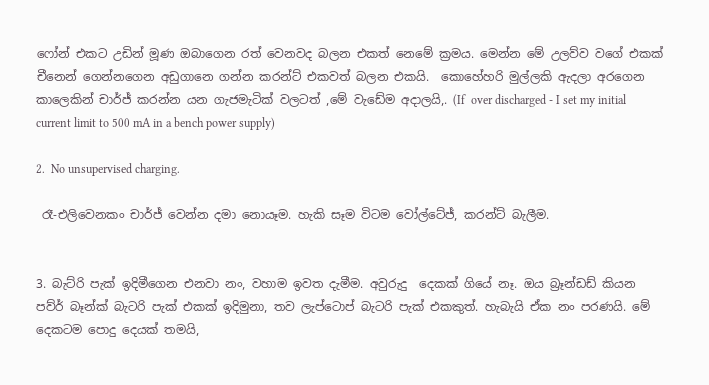ෆෝන් එකට උඩින් මූණ ඔබාගෙන රත් වෙනවද බලන එකත් නෙමේ ක්‍රමය. මෙන්න මේ උලව්ව වගේ එකක්  චීනෙන් ගෙන්නගෙන අඩුගානෙ ගන්න කරන්ට් එකවත් බලන එකයි.  කොහේහරි මුල්ලකි ඇදලා අරගෙන කාලෙකින් චාර්ජ් කරන්න යන ගැජමැටික් වලටත් ,මේ වැඩේම අදාලයි,. (If  over discharged - I set my initial current limit to 500 mA in a bench power supply)

2.  No unsupervised charging.

 රෑ-එලිවෙනකං චාර්ජ් වෙන්න දමා නොයෑම. හැකි සෑම විටම වෝල්ටේජ්, කරන්ට් බැලීම.


3. බැට්රි පැක් ඉදිමීගෙන එනවා නං, වහාම ඉවත දැමීම. අවුරුදු  දෙකක් ගියේ නෑ. ඔය බ්‍රෑන්ඩඩ් කියන  පව්ර් බෑන්ක් බැටරි පැක් එකක් ඉදිමුනා, තව ලැප්ටොප් බැටරි පැක් එකකුත්. හැබැයි ඒක නං පරණයි. මේ දෙකටම පොදු දෙයක් තමයි,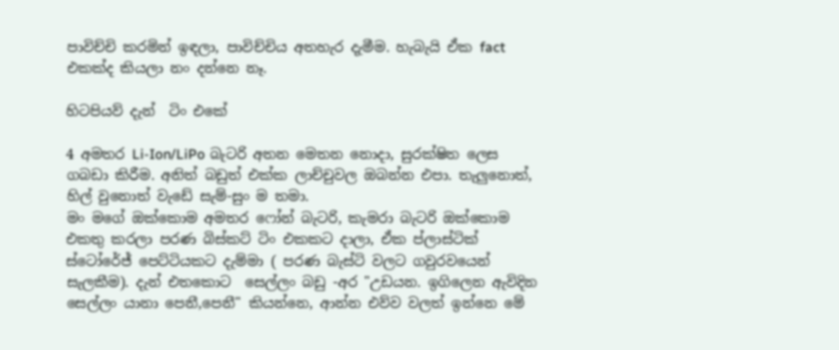පාවිච්චි කරමින් ඉඳලා, පාවිච්චිය අතහැර දැමීම. හැබැයි ඒක fact එකක්ද කියලා නං දන්නෙ නෑ.

හිටපියව් දැන්  ටිං එකේ

4 අමතර Li-Ion/LiPo බැටරි අතන මෙතන නොදා, සුරක්ෂිත ලෙස ගබඩා කිරීම. අනිත් බඩුත් එක්ක ලාච්චුවල ඔබන්න එපා. තැලුනොත්, හිල් වුනොත් වැඩේ සැම්-සුං ම තමා.
මං මගේ ඔක්කොම අමතර ෆෝන් බැටරි, කැමරා බැටරි ඔක්කොම එකතු කරලා පරණ බිස්කට් ටිං එකකට දාලා, ඒක ප්ලාස්ටික් ස්ටෝරේජ් පෙට්ටියකට දැම්මා ( පරණ බැස්ටි වලට ගවුරවයෙන් සැලකීම). දැන් එතකොට  සෙල්ලං බඩු -අර "උඩයන. ඉගිලෙන ඇවිදින සෙල්ලං යානා පෙනී,පෙනී" කියන්නෙ, ආන්න එව්ව වලත් ඉන්නෙ මේ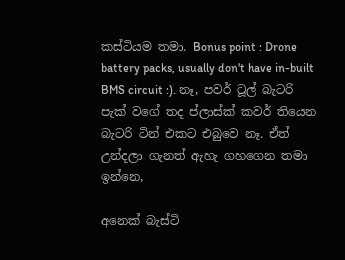කස්ටියම තමා. Bonus point : Drone battery packs, usually don't have in-built BMS circuit :). නෑ, පවර් ටූල් බැටරි පැක් වගේ තද ප්ලාස්ක් කවර් තියෙන බැටරි ටින් එකට එබුවෙ නෑ. ඒත් උන්දලා ගැනත් ඇහැ ගහගෙන තමා ඉන්නෙ,

අනෙක් බැස්ටි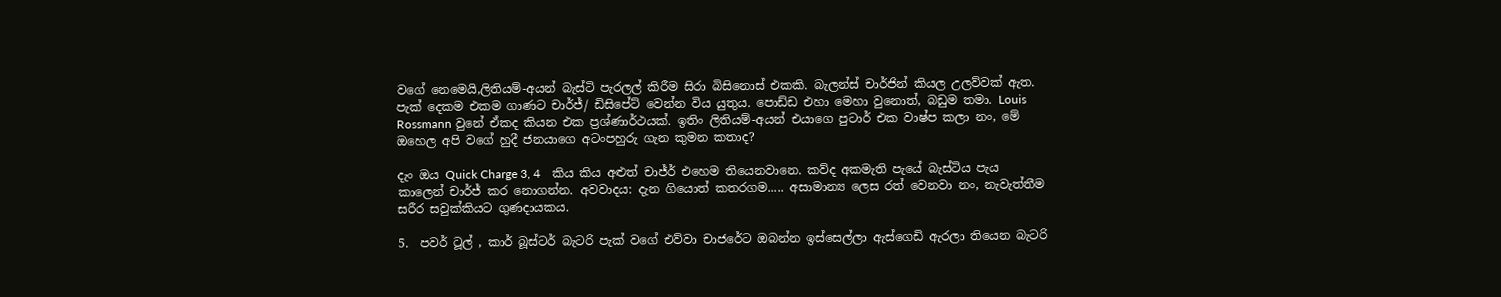වගේ නෙමෙයි,ලිතියම්-අයන් බැස්ටි පැරලල් කිරීම සිරා බිසිනොස් එකකි. බැලන්ස් චාර්ජින් කියල උලව්වක් ඇත. පැක් දෙකම එකම ගාණට චාර්ජ්/ ඩිසිපේට් වෙන්න විය යුතුය. පොඩ්ඩ එහා මෙහා වුනොත්, බඩුම තමා. Louis Rossmann වුනේ ඒකද කියන එක ප්‍රශ්ණාර්ථයක්. ඉතිං ලිතියම්-අයන් එයාගෙ පුටාර් එක වාෂ්ප කලා නං, මේ ඔහෙල අපි වගේ හුදී ජනයාගෙ අටංපහුරු ගැන කුමන කතාද?

දැං ඔය Quick Charge 3, 4    කිය කිය අළුත් චාජ්ර් එහෙම තියෙනවානෙ. කව්ද අකමැති පැයේ බැස්ටිය පැය කාලෙන් චාර්ජ් කර නොගන්න. අවවාදය: දැන ගියොත් කතරගම..... අසාමාන්‍ය ලෙස රත් වෙනවා නං, නැවැත්තීම සරීර සවුක්කියට ගුණදායකය.

5.  පවර් ටූල් , කාර් බූස්ටර් බැටරි පැක් වගේ එව්වා චාජරේට ඔබන්න ඉස්සෙල්ලා ඇස්ගෙඩි ඇරලා තියෙන බැටරි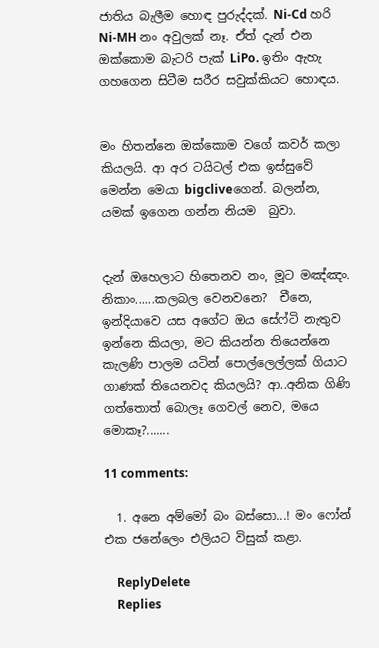ජාතිය බැලීම හොඳ පුරුද්දක්. Ni-Cd හරි Ni-MH නං අවුලක් නෑ. ඒත් දැන් එන ඔක්කොම බැටරි පැක් LiPo. ඉතිං ඇහැ ගහගෙන සිටීම සරීර සවුක්කියට හොඳය.


මං හිතන්නෙ ඔක්කොම වගේ කවර් කලා කියලයි. ආ අර ටයිටල් එක ඉස්සුවේ මෙන්න මෙයා bigcliveගෙන්. බලන්න, යමක් ඉගෙන ගන්න නියම  බුවා.


දැන් ඔහෙලාට හිතෙනව නං, මූට මඤ්ඤං. නිකාං......කලබල වෙනවනෙ?  චීනෙ, ඉන්දියාවෙ යස අගේට ඔය සේෆ්ටි නැතුව ඉන්නෙ කියලා, මට කියන්න තියෙන්නෙ කැලණි පාලම යටින් පොල්ලෙල්ලක් ගියාට ගාණක් තියෙනවද කියලයි? ආ..අනික ගිණි ගත්තොත් බොලෑ ගෙවල් නෙව, මයෙ මොකෑ?.......

11 comments:

  1. අනෙ අම්මෝ බං බස්සො...! මං ෆෝන් එක ජනේලෙං එලියට විසුක් කළා.

    ReplyDelete
    Replies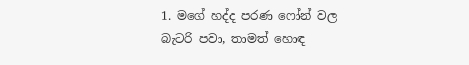1. මගේ හද්ද පරණ ෆෝන් වල බැටරි පවා, තාමත් හොඳ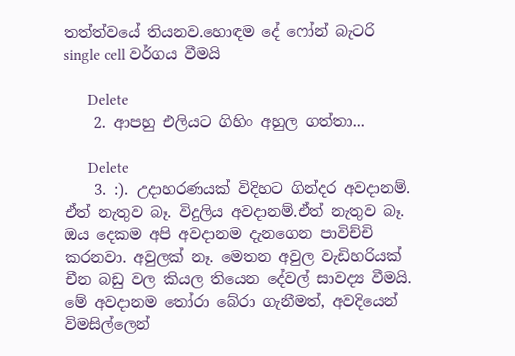තත්ත්වයේ තියනව.හොඳම දේ ෆෝන් බැටරි single cell වර්ගය වීමයි

      Delete
    2. ආපහු එලියට ගිහිං අහුල ගත්තා...

      Delete
    3. :). උදාහරණයක් විදිහට ගින්දර අවදානම්. ඒත් නැතුව බෑ. විදුලිය අවදානම්.ඒත් නැතුව බෑ. ඔය දෙකම අපි අවදානම දැනගෙන පාවිච්චි කරනවා. අවුලක් නෑ. මෙතන අවුල වැඩිහරියක් චීන බඩු වල කියල තියෙන දේවල් සාවද්‍ය වීමයි. මේ අවදානම තෝරා බේරා ගැනීමත්, අවදියෙන් විමසිල්ලෙන්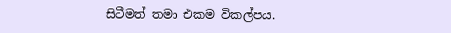සිටීමත් තමා එකම විකල්පය.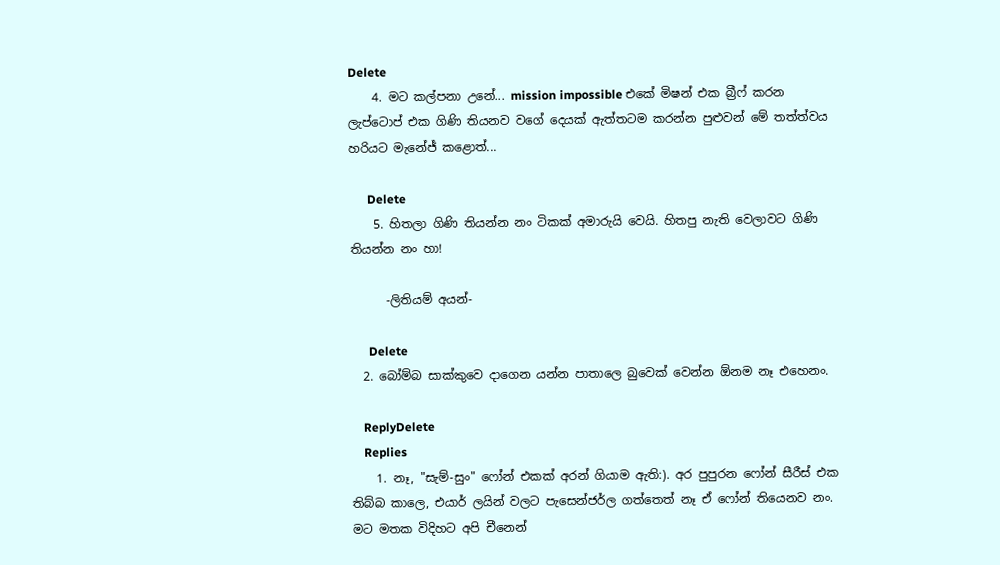Delete
    4. මට කල්පනා උනේ... mission impossible එකේ මිෂන් එක බ්‍රීෆ් කරන ලැප්ටොප් එක ගිණි තියනව වගේ දෙයක් ඇත්තටම කරන්න පුළුවන් මේ තත්ත්වය හරියට මැනේජ් කළොත්...

      Delete
    5. හිතලා ගිණි තියන්න නං ටිකක් අමාරුයි වෙයි. හිතපු නැති වෙලාවට ගිණි තියන්න නං හා!

      -ලිතියම් අයන්-

      Delete
  2. බෝම්බ සාක්කුවෙ දාගෙන යන්න පාතාලෙ බුවෙක් වෙන්න ඕනම නෑ එහෙනං.

    ReplyDelete
    Replies
    1. නෑ, "සැම්-සුං" ෆෝන් එකක් අරන් ගියාම ඇති:). අර පුපුරන ෆෝන් සීරීස් එක තිබ්බ කාලෙ, එයාර් ලයින් වලට පැසෙන්ජර්ල ගත්තෙත් නෑ ඒ ෆෝන් තියෙනව නං. මට මතක විදිහට අපි චීනෙන්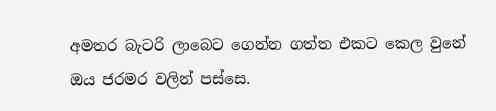අමතර බැටරි ලාබෙට ගෙන්න ගත්ත එකට කෙල වුනේ ඔය ජරමර වලින් පස්සෙ.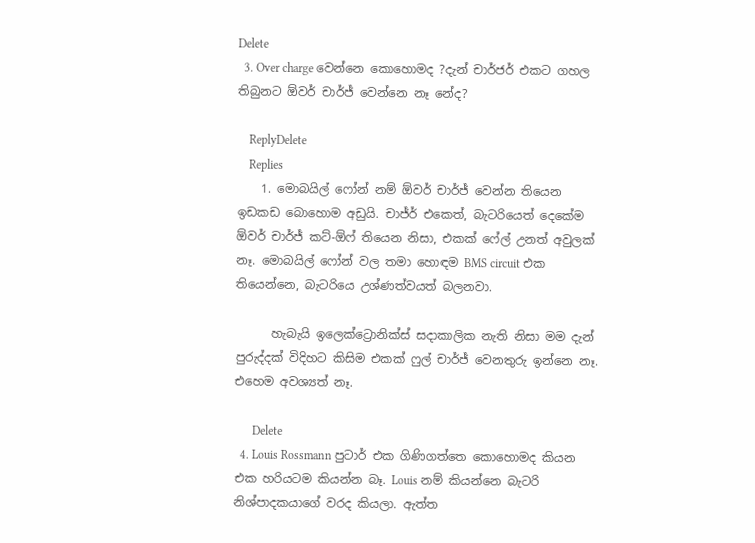Delete
  3. Over charge වෙන්නෙ කොහොමද ?දැන් චාර්ජර් එකට ගහල තිබුනට ඕවර් චාර්ජ් වෙන්නෙ නෑ නේද?

    ReplyDelete
    Replies
    1. මොබයිල් ෆෝන් නම් ඕවර් චාර්ජ් වෙන්න තියෙන ඉඩකඩ බොහොම අඩුයි. චාජ්ර් එකෙත්, බැටරියෙත් දෙකේම ඕවර් චාර්ජ් කට්-ඕෆ් තියෙන නිසා, එකක් ෆේල් උනත් අවුලක් නෑ. මොබයිල් ෆෝන් වල තමා හොඳම BMS circuit එක තියෙන්නෙ, බැටරියෙ උශ්ණත්වයත් බලනවා.

      හැබැයි ඉලෙක්ට්‍රොනික්ස් සදාකාලික නැති නිසා මම දැන් පුරුද්දක් විදිහට කිසිම එකක් ෆුල් චාර්ජ් වෙනතුරු ඉන්නෙ නෑ. එහෙම අවශ්‍යත් නෑ.

      Delete
  4. Louis Rossmann පුටාර් එක ගිණිගත්තෙ කොහොමද කියන එක හරියටම කියන්න බෑ. Louis නම් කියන්නෙ බැටරි නිශ්පාදකයාගේ වරද කියලා. ඇත්ත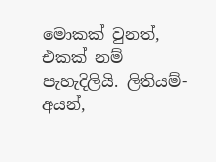මොකක් වුනත්, එකක් නම් පැහැදිලියි. ලිතියම්-අයන්,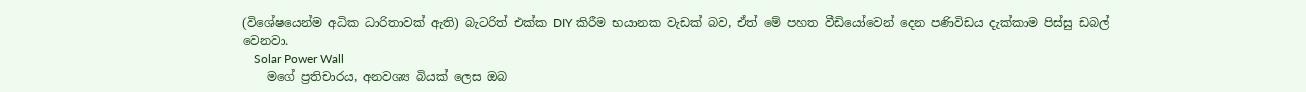(විශේෂයෙන්ම අධික ධාරිතාවක් ඇති) බැටරිත් එක්ක DIY කිරීම භයානක වැඩක් බව, ඒත් මේ පහත වීඩියෝවෙන් දෙන පණිවිඩය දැක්කාම පිස්සු ඩබල් වෙනවා.
    Solar Power Wall
    මගේ ප්‍රතිචාරය, අනවශ්‍ය බියක් ලෙස ඔබ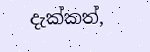දැක්කත්,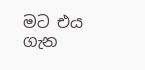මට එය ගැන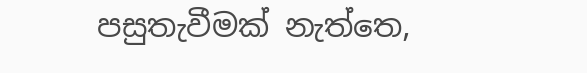පසුතැවීමක් නැත්තෙ,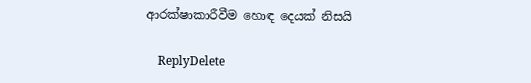ආරක්ෂාකාරීවීම හොඳ දෙයක් නිසයි

    ReplyDelete